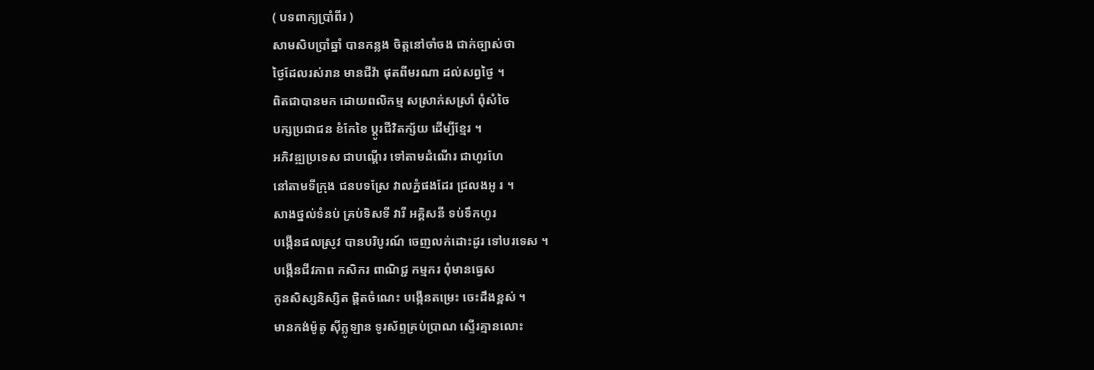( បទពាក្យប្រាំពីរ )
សាមសិបប្រាំឆ្នាំ បានកន្លង ចិត្តនៅចាំចង ជាក់ច្បាស់ថា
ថ្ងៃដែលរស់រាន មានជីវ៉ា ផុតពីមរណា ដល់សព្វថ្ងៃ ។
ពិតជាបានមក ដោយពលិកម្ម សស្រាក់សស្រាំ ពុំសំចៃ
បក្សប្រជាជន ខំកែខៃ ប្តូរជីវិតក្ស័យ ដើម្បីខ្មែរ ។
អភិវឌ្ឍប្រទេស ជាបណ្តើរ ទៅតាមដំណើរ ជាហូរហែ
នៅតាមទីក្រុង ជនបទស្រែ វាលភ្នំផងដែរ ជ្រលងអូ រ ។
សាងថ្នល់ទំនប់ គ្រប់ទិសទី វារី អគ្គិសនី ទប់ទឹកហូរ
បង្កើនផលស្រូវ បានបរិបូរណ៍ ចេញលក់ដោះដូរ ទៅបរទេស ។
បង្កើនជីវភាព កសិករ ពាណិជ្ជ កម្មករ ពុំមានធ្វេស
កូនសិស្សនិស្សិត ផ្តិតចំណេះ បង្កើនតម្រេះ ចេះដឹងខ្ពស់ ។
មានកង់ម៉ូតូ ស៊ីក្លូឡាន ទូរស័ព្ទគ្រប់ប្រាណ ស្ទើរគ្មានលោះ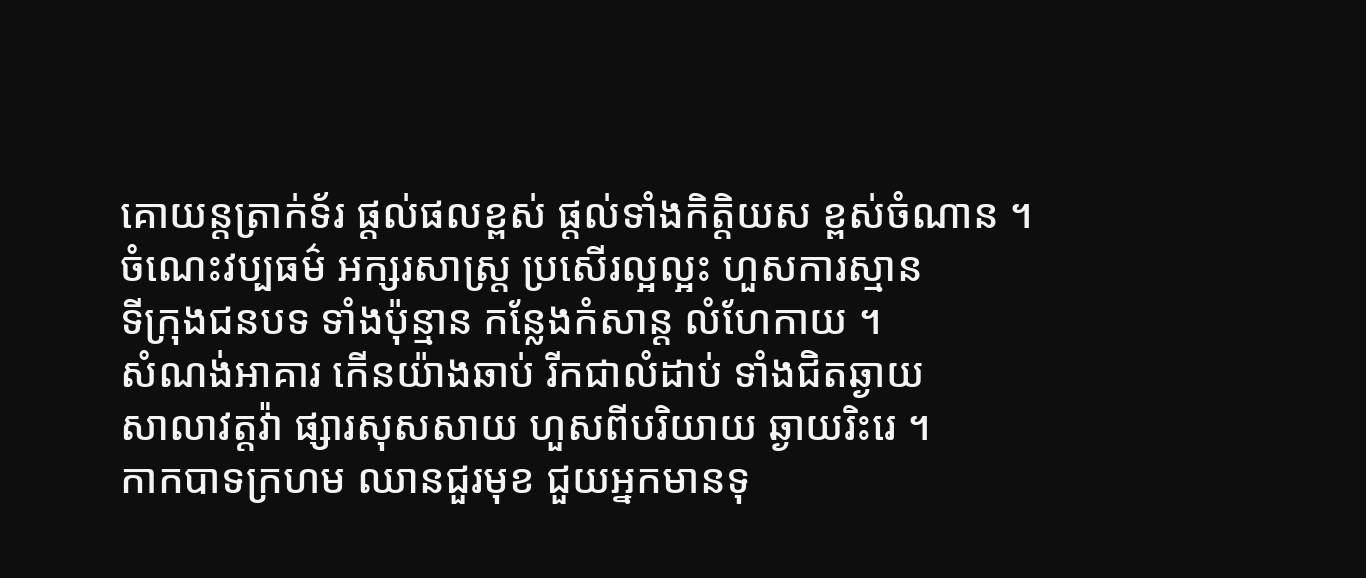គោយន្តត្រាក់ទ័រ ផ្តល់ផលខ្ពស់ ផ្តល់ទាំងកិត្តិយស ខ្ពស់ចំណាន ។
ចំណេះវប្បធម៌ អក្សរសាស្រ្ត ប្រសើរល្អល្អះ ហួសការស្មាន
ទីក្រុងជនបទ ទាំងប៉ុន្មាន កន្លែងកំសាន្ត លំហែកាយ ។
សំណង់អាគារ កើនយ៉ាងឆាប់ រីកជាលំដាប់ ទាំងជិតឆ្ងាយ
សាលាវត្តវ៉ា ផ្សារសុសសាយ ហួសពីបរិយាយ ឆ្ងាយរិះរេ ។
កាកបាទក្រហម ឈានជួរមុខ ជួយអ្នកមានទុ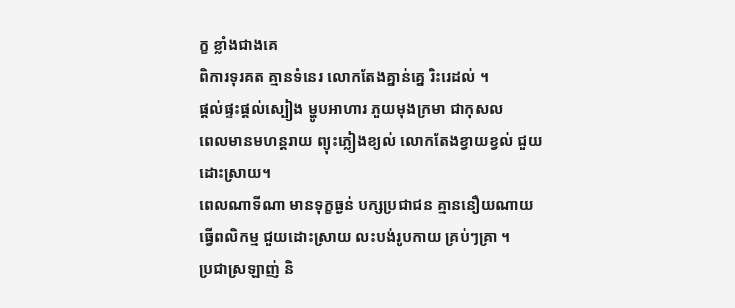ក្ខ ខ្លាំងជាងគេ
ពិការទុរគត គ្មានទំនេរ លោកតែងគ្នាន់គ្នេ រិះរេដល់ ។
ផ្តល់ផ្ទះផ្តល់ស្បៀង ម្ហូបអាហារ ភួយមុងក្រមា ជាកុសល
ពេលមានមហន្តរាយ ព្យុះភ្លៀងខ្យល់ លោកតែងខ្វាយខ្វល់ ជួយដោះស្រាយ។
ពេលណាទីណា មានទុក្ខធ្ងន់ បក្សប្រជាជន គ្មាននឿយណាយ
ធ្វើពលិកម្ម ជួយដោះស្រាយ លះបង់រូបកាយ គ្រប់ៗគ្រា ។
ប្រជាស្រឡាញ់ និ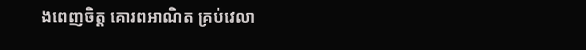ងពេញចិត្ត គោរពអាណិត គ្រប់វេលា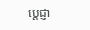ប្តេជ្ញា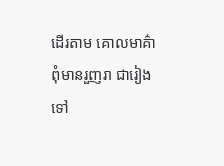ដើរតាម គោលមាគ៌ា ពុំមានរួញរា ជារៀងទៅ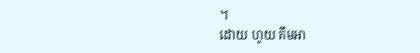។
ដោយ ហូយ គឹមអា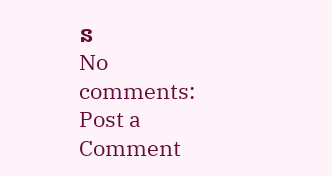ន
No comments:
Post a Comment